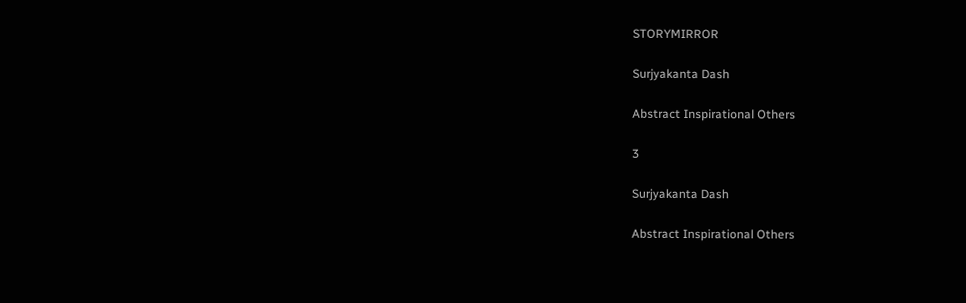STORYMIRROR

Surjyakanta Dash

Abstract Inspirational Others

3

Surjyakanta Dash

Abstract Inspirational Others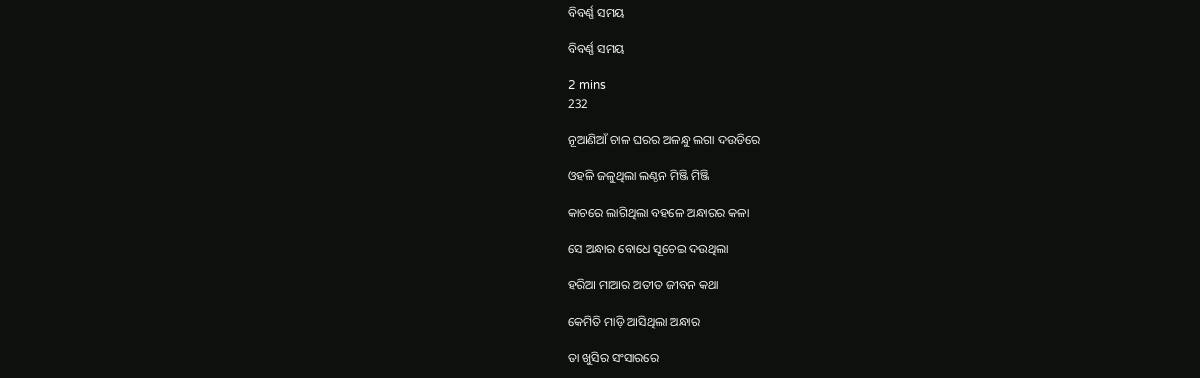ବିବର୍ଣ୍ଣ ସମୟ

ବିବର୍ଣ୍ଣ ସମୟ

2 mins
232

ନୂଆଣିଆଁ ଚାଳ ଘରର ଅଳନ୍ଧୁ ଲଗା ଦଉଡିରେ

ଓହଳି ଜଳୁଥିଲା ଲଣ୍ଠନ ମିଞ୍ଜି ମିଞ୍ଜି

କାଚରେ ଲାଗିଥିଲା ବହଳେ ଅନ୍ଧାରର କଳା

ସେ ଅନ୍ଧାର ବୋଧେ ସୂଚେଇ ଦଉଥିଲା

ହରିଆ ମାଆର ଅତୀତ ଜୀବନ କଥା

କେମିତି ମାଡ଼ି ଆସିଥିଲା ଅନ୍ଧାର

ତା ଖୁସିର ସଂସାରରେ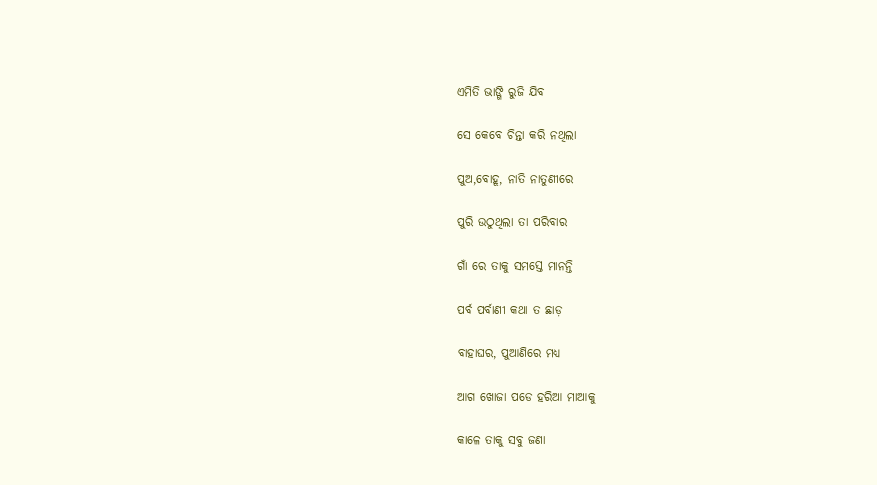ଏମିତି ଭାଙ୍ଗି ରୁଜି ଯିବ

ସେ କେବେ ଚିନ୍ତା କରି ନଥିଲା

ପୁଅ,ବୋହୂ, ନାତି ନାତୁଣୀରେ

ପୁରି ଉଠୁଥିଲା ତା ପରିବାର

ଗାଁ ରେ ତାକୁ ସମସ୍ତେ ମାନନ୍ତି

ପର୍ବ ପର୍ବାଣୀ କଥା ତ ଛାଡ଼

ବାହାଘର, ପୁଆଣିରେ ମଧ୍ୟ

ଆଗ ଖୋଜା ପଡେ ହରିଆ ମାଆକୁ

କାଳେ ତାକୁ ସବୁ ଜଣା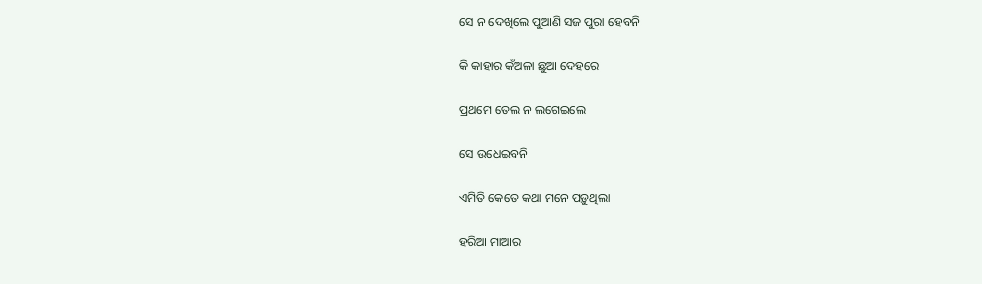ସେ ନ ଦେଖିଲେ ପୁଆଣି ସଜ ପୁରା ହେବନି

କି କାହାର କଁଅଳା ଛୁଆ ଦେହରେ

ପ୍ରଥମେ ତେଲ ନ ଲଗେଇଲେ

ସେ ଉଧେଇବନି

ଏମିତି କେତେ କଥା ମନେ ପଡ଼ୁଥିଲା

ହରିଆ ମାଆର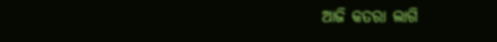ଆଜି କତରା ଲାଗି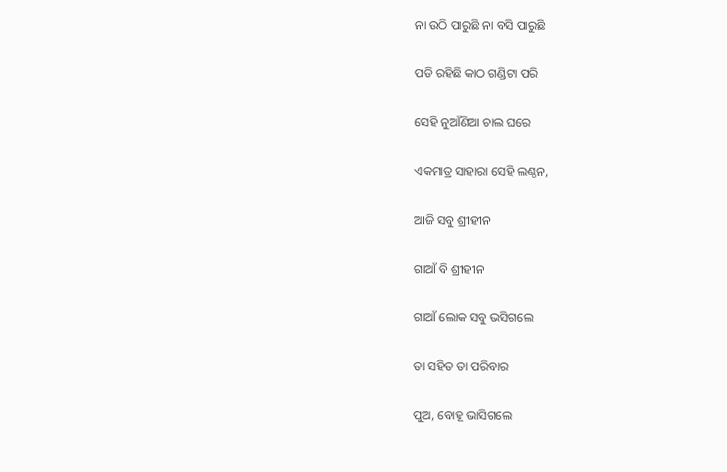ନା ଉଠି ପାରୁଛି ନା ବସି ପାରୁଛି

ପଡି ରହିଛି କାଠ ଗଣ୍ଡିଟା ପରି

ସେହି ନୁଆଁଣିଆ ଚାଲ ଘରେ

ଏକମାତ୍ର ସାହାରା ସେହି ଲଣ୍ଠନ,

ଆଜି ସବୁ ଶ୍ରୀହୀନ

ଗାଆଁ ବି ଶ୍ରୀହୀନ

ଗାଆଁ ଲୋକ ସବୁ ଭସିଗଲେ

ତା ସହିତ ତା ପରିବାର

ପୁଅ, ବୋହୂ ଭାସିଗଲେ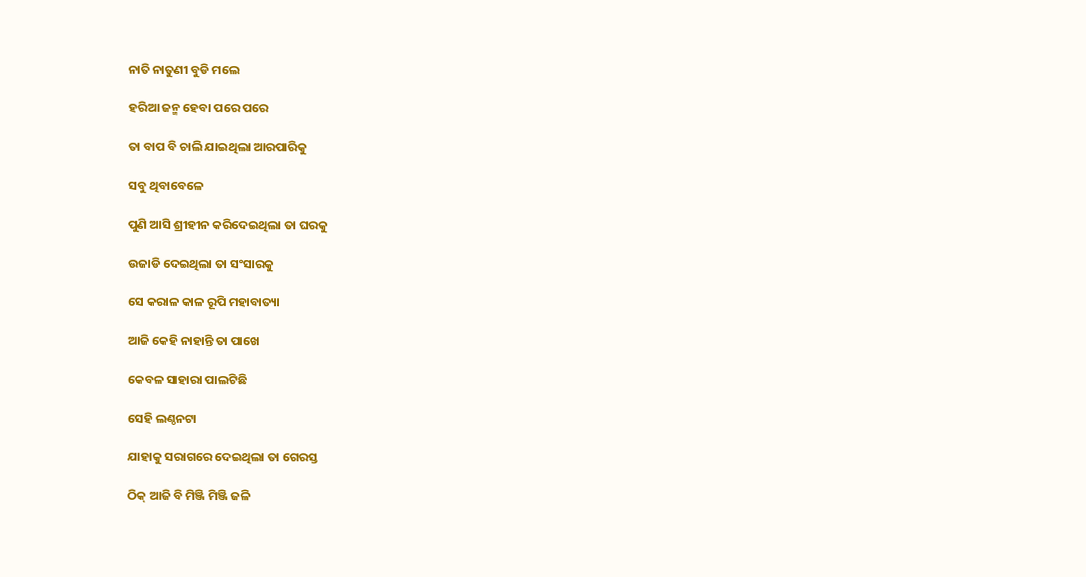ନାତି ନାତୁଣୀ ବୁଡି ମଲେ

ହରିଆ ଜନ୍ମ ହେବା ପରେ ପରେ

ତା ବାପ ବି ଚାଲି ଯାଇଥିଲା ଆରପାରିକୁ

ସବୁ ଥିବାବେଳେ

ପୁଣି ଆସି ଶ୍ରୀହୀନ କରିଦେଇଥିଲା ତା ଘରକୁ

ଉଜାଡି ଦେଇଥିଲା ତା ସଂସାରକୁ

ସେ କରାଳ କାଳ ରୂପି ମହାବାତ୍ୟା

ଆଜି କେହି ନାହାନ୍ତି ତା ପାଖେ

କେବଳ ସାହାରା ପାଲଟିଛି

ସେହି ଲଣ୍ଠନଟା

ଯାହାକୁ ସରାଗରେ ଦେଇଥିଲା ତା ଗେରସ୍ତ

ଠିକ୍ ଆଜି ବି ମିଞ୍ଜି ମିଞ୍ଜି ଜଳି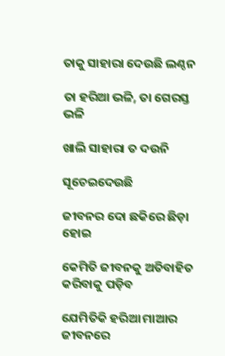ତାକୁ ସାହାରା ଦେଉଛି ଲଣ୍ଠନ

ତା ହରିଆ ଭଳି, ତା ଗେରସ୍ତ ଭଳି

ଖାଲି ସାହାରା ତ ଦଉନି

ସୂଚେଇଦେଉଛି

ଜୀବନର ଦୋ ଛକିରେ ଛିଡ଼ା ହୋଇ

କେମିତି ଜୀବନକୁ ଅତିବାହିତ କରିବାକୁ ପଡ଼ିବ

ଯେମିତିକି ହରିଆ ମାଆର ଜୀବନରେ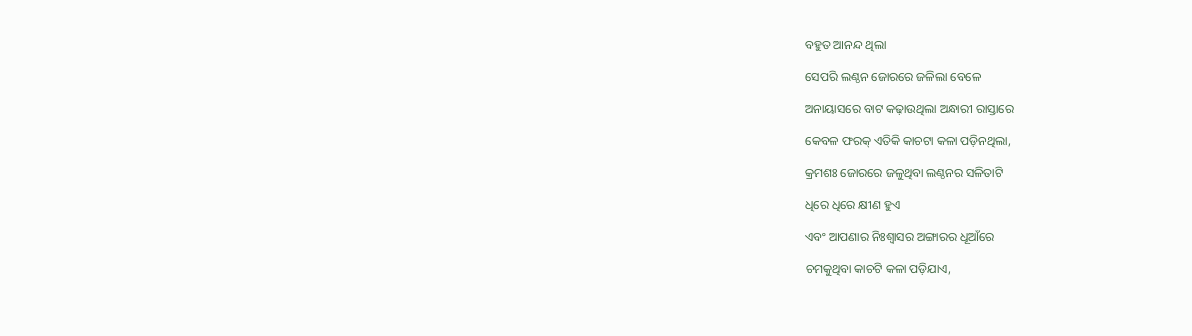ବହୁତ ଆନନ୍ଦ ଥିଲା

ସେପରି ଲଣ୍ଠନ ଜୋରରେ ଜଳିଲା ବେଳେ

ଅନାୟାସରେ ବାଟ କଢ଼ାଉଥିଲା ଅନ୍ଧାରୀ ରାସ୍ତାରେ

କେବଳ ଫରକ୍ ଏତିକି କାଚଟା କଳା ପଡ଼ିନଥିଲା,

କ୍ରମଶଃ ଜୋରରେ ଜଳୁଥିବା ଲଣ୍ଠନର ସଳିତାଟି

ଧିରେ ଧିରେ କ୍ଷୀଣ ହୁଏ

ଏବଂ ଆପଣାର ନିଃଶ୍ୱାସର ଅଙ୍ଗାରର ଧୂଆଁରେ

ଚମକୁଥିବା କାଚଟି କଳା ପଡ଼ିଯାଏ,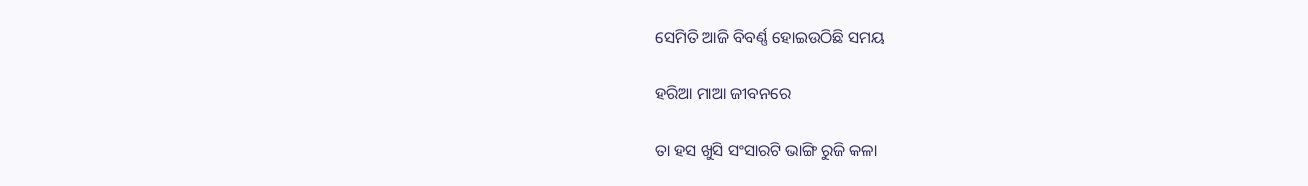ସେମିତି ଆଜି ବିବର୍ଣ୍ଣ ହୋଇଉଠିଛି ସମୟ

ହରିଆ ମାଆ ଜୀବନରେ

ତା ହସ ଖୁସି ସଂସାରଟି ଭାଙ୍ଗି ରୁଜି କଳା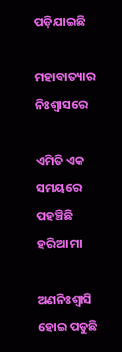ପଡ଼ିଯାଇଛି

ମହାବାତ୍ୟାର ନିଃଶ୍ୱାସରେ

ଏମିତି ଏକ ସମୟରେ ପହଞ୍ଚିଛି ହରିଆ ମା

ଅଣନିଃଶ୍ୱାସି ହୋଇ ପଡୁଛି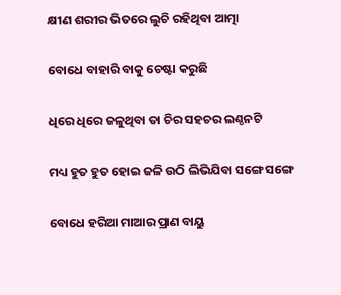କ୍ଷୀଣ ଶରୀର ଭିତରେ ଲୁଚି ରହିଥିବା ଆତ୍ମା

ବୋଧେ ବାହାରି ବାକୁ ଚେଷ୍ଟା କରୁଛି

ଧିରେ ଧିରେ ଜଳୁଥିବା ତା ଚିର ସହଚର ଲଣ୍ଠନଟି

ମଧ୍ୟ ହୁତ ହୁତ ହୋଇ ଜଳି ଉଠି ଲିଭିଯିବା ସଙ୍ଗେ ସଙ୍ଗେ

ବୋଧେ ହରିଆ ମାଆର ପ୍ରାଣ ବାୟୁ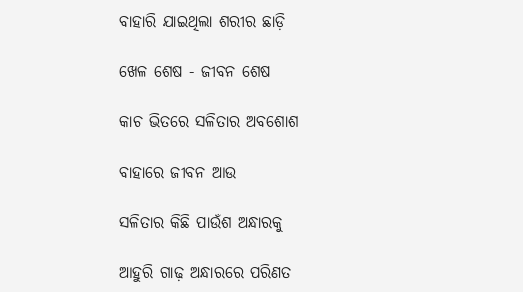ବାହାରି ଯାଇଥିଲା ଶରୀର ଛାଡ଼ି

ଖେଳ ଶେଷ - ଜୀବନ ଶେଷ

କାଚ ଭିତରେ ସଳିତାର ଅବଶୋଶ

ବାହାରେ ଜୀବନ ଆଉ

ସଳିତାର କିଛି ପାଉଁଶ ଅନ୍ଧାରକୁ

ଆହୁରି ଗାଢ଼ ଅନ୍ଧାରରେ ପରିଣତ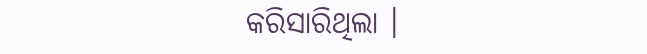କରିସାରିଥିଲା ।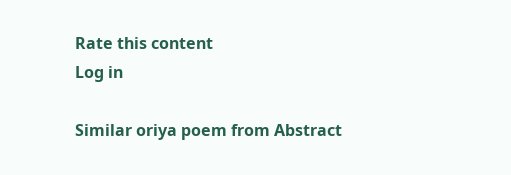Rate this content
Log in

Similar oriya poem from Abstract